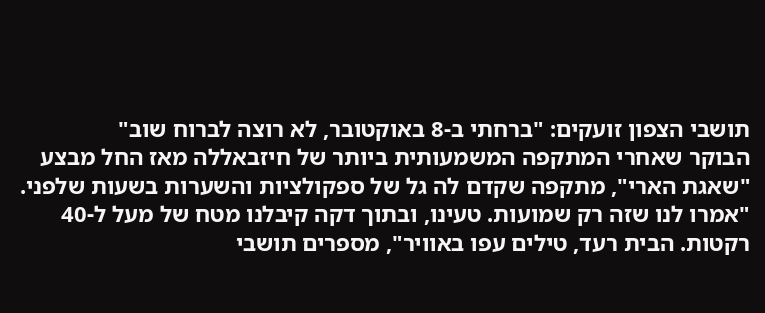תושבי הצפון זועקים: "ברחתי ב-8 באוקטובר, לא רוצה לברוח שוב"
הבוקר שאחרי המתקפה המשמעותית ביותר של חיזבאללה מאז החל מבצע "שאגת הארי", מתקפה שקדם לה גל של ספקולציות והשערות בשעות שלפני. "אמרו לנו שזה רק שמועות. טעינו, ובתוך דקה קיבלנו מטח של מעל ל-40 רקטות. הבית רעד, טילים עפו באוויר", מספרים תושבי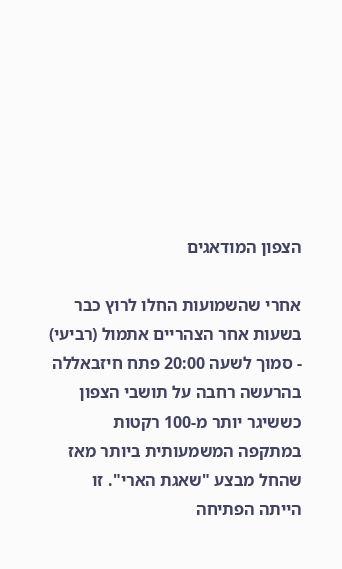הצפון המודאגים

אחרי שהשמועות החלו לרוץ כבר בשעות אחר הצהריים אתמול (רביעי) - סמוך לשעה 20:00 פתח חיזבאללה בהרעשה רחבה על תושבי הצפון כששיגר יותר מ-100 רקטות במתקפה המשמעותית ביותר מאז שהחל מבצע "שאגת הארי". זו הייתה הפתיחה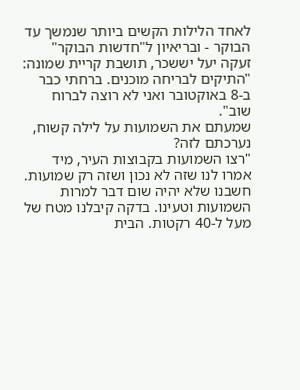לאחד הלילות הקשים ביותר שנמשך עד הבוקר - ובריאיון ל"חדשות הבוקר" זעקה יעל יששכר, תושבת קריית שמונה: "התיקים לבריחה מוכנים. ברחתי כבר ב-8 באוקטובר ואני לא רוצה לברוח שוב".
שמעתם את השמועות על לילה קשוח, נערכתם לזה?
"רצו השמועות בקבוצות העיר, מיד אמרו לנו שזה לא נכון ושזה רק שמועות. חשבנו שלא יהיה שום דבר למרות השמועות וטעינו. בדקה קיבלנו מטח של מעל ל-40 רקטות. הבית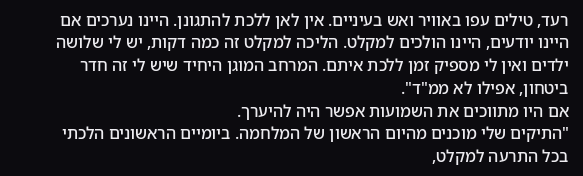רעד, טילים עפו באוויר ואש בעיניים. אין לאן ללכת להתגונן. היינו נערכים אם היינו יודעים, היינו הולכים למקלט. הליכה למקלט זה כמה דקות, יש לי שלושה ילדים ואין לי מספיק זמן ללכת איתם. המרחב המוגן היחיד שיש לי זה חדר ביטחון, אפילו לא ממ"ד".
אם היו מתווכים את השמועות אפשר היה להיערך.
"התיקים שלי מוכנים מהיום הראשון של המלחמה. ביומיים הראשונים הלכתי בכל התרעה למקלט,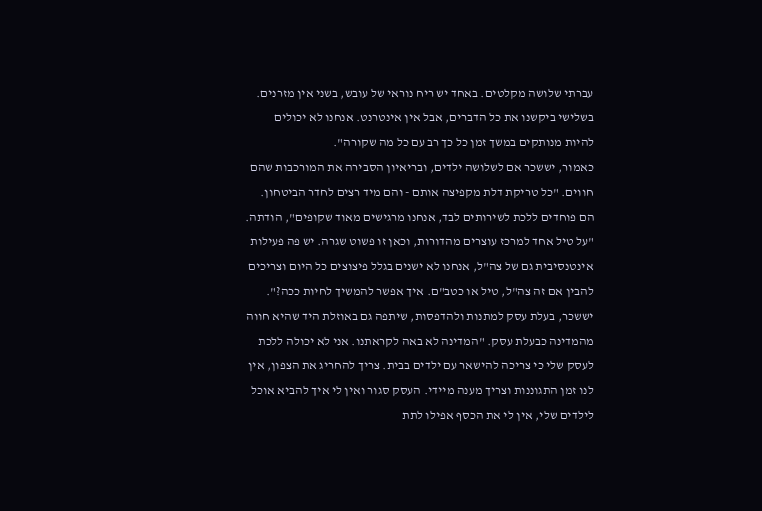עברתי שלושה מקלטים. באחד יש ריח נוראי של עובש, בשני אין מזרנים. בשלישי ביקשנו את כל הדברים, אבל אין אינטרנט. אנחנו לא יכולים להיות מנותקים במשך זמן כל כך רב עם כל מה שקורה".
כאמור, יששכר אם לשלושה ילדים, ובריאיון הסבירה את המורכבות שהם חווים. "כל טריקת דלת מקפיצה אותם - והם מיד רצים לחדר הביטחון. הם פוחדים ללכת לשירותים לבד, אנחנו מרגישים מאוד שקופים", הודתה. "על טיל אחד למרכז עוצרים מהדורות, וכאן זו פשוט שגרה. יש פה פעילות אינטנסיבית גם של צה"ל, אנחנו לא ישנים בגלל פיצוצים כל היום וצריכים להבין אם זה צה"ל, טיל או כטב"ם. איך אפשר להמשיך לחיות ככה?".
יששכר, בעלת עסק למתנות ולהדפסות, שיתפה גם באוזלת היד שהיא חווה מהמדינה כבעלת עסק. "המדינה לא באה לקראתנו. אני לא יכולה ללכת לעסק שלי כי צריכה להישאר עם ילדים בבית. צריך להחריג את הצפון, אין לנו זמן התגוננות וצריך מענה מיידי. העסק סגור ואין לי איך להביא אוכל לילדים שלי, אין לי את הכסף אפילו לתת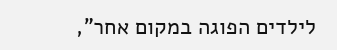לילדים הפוגה במקום אחר",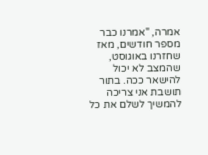אמרה, "אמרנו כבר מספר חודשים, מאז שחזרנו באוגוסט, שהמצב לא יכול להישאר ככה. בתור תושבת אני צריכה להמשיך לשלם את כל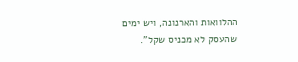ההלוואות והארנונה, ויש ימים שהעסק לא מכניס שקל".